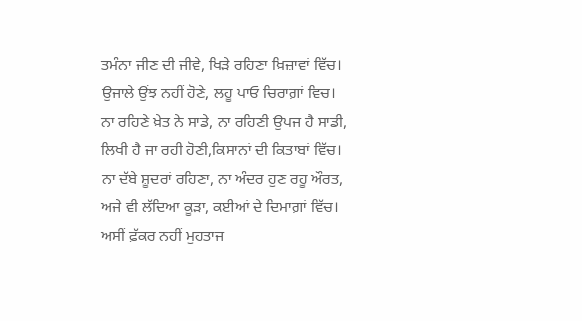ਤਮੰਨਾ ਜੀਣ ਦੀ ਜੀਵੇ, ਖਿੜੇ ਰਹਿਣਾ ਖ਼ਿਜ਼ਾਵਾਂ ਵਿੱਚ।
ਉਜਾਲੇ ਉਂਝ ਨਹੀਂ ਹੋਣੇ, ਲਹੂ ਪਾਓ ਚਿਰਾਗ਼ਾਂ ਵਿਚ।
ਨਾ ਰਹਿਣੇ ਖ਼ੇਤ ਨੇ ਸਾਡੇ, ਨਾ ਰਹਿਣੀ ਉਪਜ ਹੈ ਸਾਡੀ,
ਲਿਖੀ ਹੈ ਜਾ ਰਹੀ ਹੋਣੀ,ਕਿਸਾਨਾਂ ਦੀ ਕਿਤਾਬਾਂ ਵਿੱਚ।
ਨਾ ਦੱਬੇ ਸ਼ੂਦਰਾਂ ਰਹਿਣਾ, ਨਾ ਅੰਦਰ ਹੁਣ ਰਹੂ ਔਰਤ,
ਅਜੇ ਵੀ ਲੱਦਿਆ ਕੂੜਾ, ਕਈਆਂ ਦੇ ਦਿਮਾਗ਼ਾਂ ਵਿੱਚ।
ਅਸੀਂ ਫ਼ੱਕਰ ਨਹੀਂ ਮੁਹਤਾਜ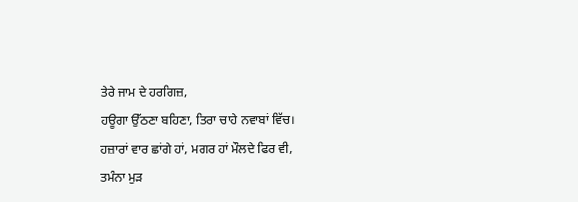ਤੇਰੇ ਜਾਮ ਦੇ ਹਰਗਿਜ਼,
ਹਊਗਾ ਉੱਠਣਾ ਬਹਿਣਾ, ਤਿਰਾ ਚਾਹੇ ਨਵਾਬਾਂ ਵਿੱਚ।
ਹਜ਼ਾਰਾਂ ਵਾਰ ਛਾਂਗੇ ਹਾਂ, ਮਗਰ ਹਾਂ ਮੌਲਦੇ ਫਿਰ ਵੀ,
ਤਮੰਨਾ ਮੁੜ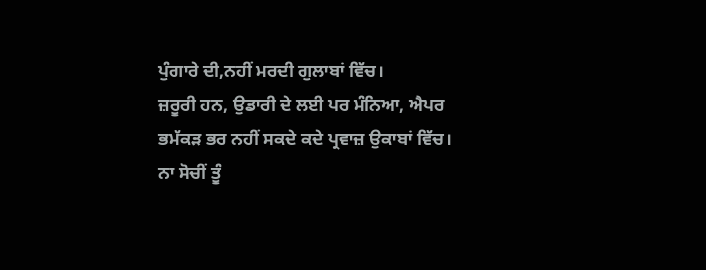ਪੁੰਗਾਰੇ ਦੀ,ਨਹੀਂ ਮਰਦੀ ਗੁਲਾਬਾਂ ਵਿੱਚ।
ਜ਼ਰੂਰੀ ਹਨ, ਉਡਾਰੀ ਦੇ ਲਈ ਪਰ ਮੰਨਿਆ, ਐਪਰ
ਭਮੱਕੜ ਭਰ ਨਹੀਂ ਸਕਦੇ ਕਦੇ ਪ੍ਰਵਾਜ਼ ਉਕਾਬਾਂ ਵਿੱਚ।
ਨਾ ਸੋਚੀਂ ਤੂੰ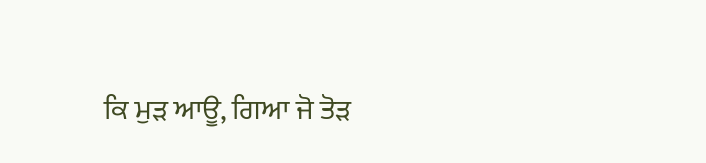ਕਿ ਮੁੜ ਆਊ, ਗਿਆ ਜੋ ਤੋੜ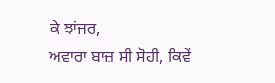ਕੇ ਝਾਂਜਰ,
ਅਵਾਰਾ ਬਾਜ਼ ਸੀ ਸੋਹੀ, ਕਿਵੇਂ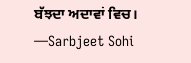ਬੱਝਦਾ ਅਦਾਵਾਂ ਵਿਚ।
—Sarbjeet Sohi